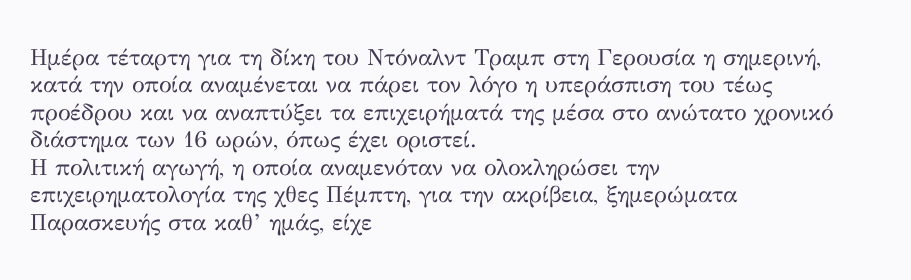Ημέρα τέταρτη για τη δίκη του Ντόναλντ Τραμπ στη Γερουσία η σημερινή, κατά την οποία αναμένεται να πάρει τον λόγο η υπεράσπιση του τέως προέδρου και να αναπτύξει τα επιχειρήματά της μέσα στο ανώτατο χρονικό διάστημα των 16 ωρών, όπως έχει οριστεί.
Η πολιτική αγωγή, η οποία αναμενόταν να ολοκληρώσει την επιχειρηματολογία της χθες Πέμπτη, για την ακρίβεια, ξημερώματα Παρασκευής στα καθ’ ημάς, είχε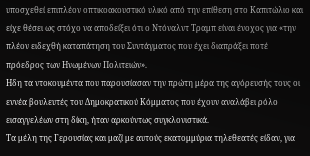υποσχεθεί επιπλέον οπτικοακουστικό υλικό από την επίθεση στο Καπιτώλιο και είχε θέσει ως στόχο να αποδείξει ότι ο Ντόναλντ Τραμπ είναι ένοχος για «την πλέον ειδεχθή καταπάτηση του Συντάγματος που έχει διαπράξει ποτέ πρόεδρος των Ηνωμένων Πολιτειών».
Ηδη τα ντοκουμέντα που παρουσίασαν την πρώτη μέρα της αγόρευσής τους οι εννέα βουλευτές του Δημοκρατικού Κόμματος που έχουν αναλάβει ρόλο εισαγγελέων στη δίκη, ήταν αρκούντως συγκλονιστικά.
Τα μέλη της Γερουσίας και μαζί με αυτούς εκατομμύρια τηλεθεατές είδαν, για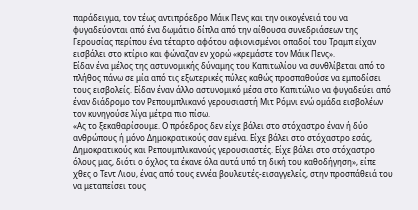παράδειγμα, τον τέως αντιπρόεδρο Μάικ Πενς και την οικογένειά του να φυγαδεύονται από ένα δωμάτιο δίπλα από την αίθουσα συνεδριάσεων της Γερουσίας περίπου ένα τέταρτο αφότου αφιονισμένοι οπαδοί του Τραμπ είχαν εισβάλει στο κτίριο και φώναζαν εν χορώ «κρεμάστε τον Μάικ Πενς».
Είδαν ένα μέλος της αστυνομικής δύναμης του Καπιτωλίου να συνθλίβεται από το πλήθος πάνω σε μία από τις εξωτερικές πύλες καθώς προσπαθούσε να εμποδίσει τους εισβολείς. Είδαν έναν άλλο αστυνομικό μέσα στο Καπιτώλιο να φυγαδεύει από έναν διάδρομο τον Ρεπουμπλικανό γερουσιαστή Μιτ Ρόμνι ενώ ομάδα εισβολέων τον κυνηγούσε λίγα μέτρα πιο πίσω.
«Ας το ξεκαθαρίσουμε. Ο πρόεδρος δεν είχε βάλει στο στόχαστρο έναν ή δύο ανθρώπους ή μόνο Δημοκρατικούς σαν εμένα. Είχε βάλει στο στόχαστρο εσάς, Δημοκρατικούς και Ρεπουμπλικανούς γερουσιαστές. Είχε βάλει στο στόχαστρο όλους μας, διότι ο όχλος τα έκανε όλα αυτά υπό τη δική του καθοδήγηση», είπε χθες ο Τεντ Λιου, ένας από τους εννέα βουλευτές-εισαγγελείς, στην προσπάθειά του να μεταπείσει τους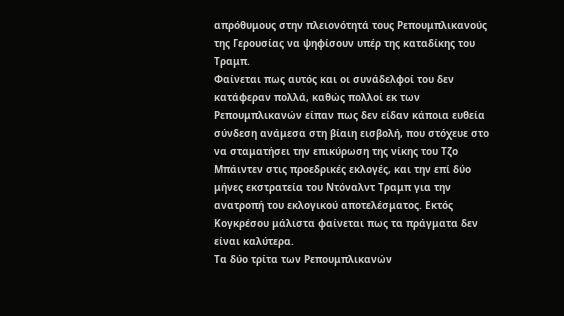απρόθυμους στην πλειονότητά τους Ρεπουμπλικανούς της Γερουσίας να ψηφίσουν υπέρ της καταδίκης του Τραμπ.
Φαίνεται πως αυτός και οι συνάδελφοί του δεν κατάφεραν πολλά, καθώς πολλοί εκ των Ρεπουμπλικανών είπαν πως δεν είδαν κάποια ευθεία σύνδεση ανάμεσα στη βίαιη εισβολή, που στόχευε στο να σταματήσει την επικύρωση της νίκης του Τζο Μπάιντεν στις προεδρικές εκλογές, και την επί δύο μήνες εκστρατεία του Ντόναλντ Τραμπ για την ανατροπή του εκλογικού αποτελέσματος. Εκτός Κογκρέσου μάλιστα φαίνεται πως τα πράγματα δεν είναι καλύτερα.
Τα δύο τρίτα των Ρεπουμπλικανών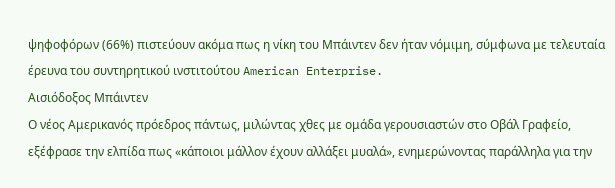ψηφοφόρων (66%) πιστεύουν ακόμα πως η νίκη του Μπάιντεν δεν ήταν νόμιμη, σύμφωνα με τελευταία έρευνα του συντηρητικού ινστιτούτου American Enterprise.
Αισιόδοξος Μπάιντεν
Ο νέος Αμερικανός πρόεδρος πάντως, μιλώντας χθες με ομάδα γερουσιαστών στο Οβάλ Γραφείο, εξέφρασε την ελπίδα πως «κάποιοι μάλλον έχουν αλλάξει μυαλά», ενημερώνοντας παράλληλα για την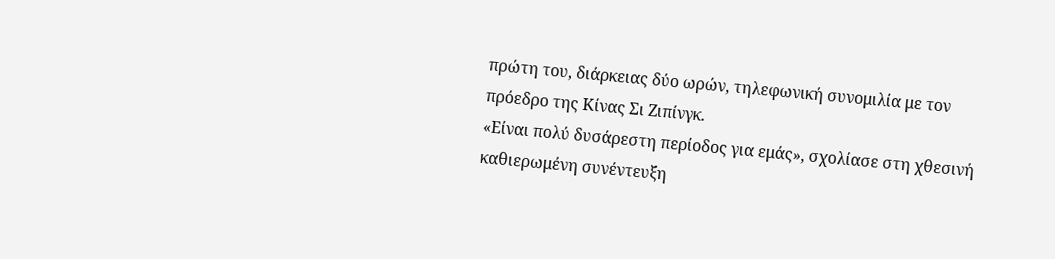πρώτη του, διάρκειας δύο ωρών, τηλεφωνική συνομιλία με τον πρόεδρο της Κίνας Σι Ζιπίνγκ.
«Είναι πολύ δυσάρεστη περίοδος για εμάς», σχολίασε στη χθεσινή καθιερωμένη συνέντευξη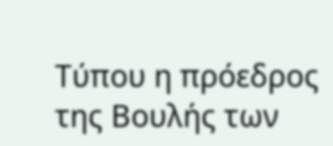Τύπου η πρόεδρος της Βουλής των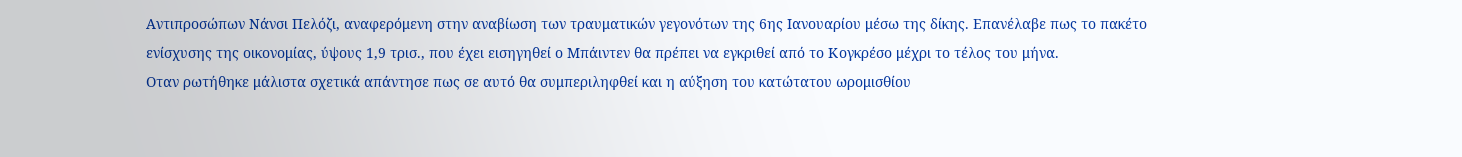Αντιπροσώπων Νάνσι Πελόζι, αναφερόμενη στην αναβίωση των τραυματικών γεγονότων της 6ης Ιανουαρίου μέσω της δίκης. Επανέλαβε πως το πακέτο ενίσχυσης της οικονομίας, ύψους 1,9 τρισ., που έχει εισηγηθεί ο Μπάιντεν θα πρέπει να εγκριθεί από το Κογκρέσο μέχρι το τέλος του μήνα.
Οταν ρωτήθηκε μάλιστα σχετικά απάντησε πως σε αυτό θα συμπεριληφθεί και η αύξηση του κατώτατου ωρομισθίου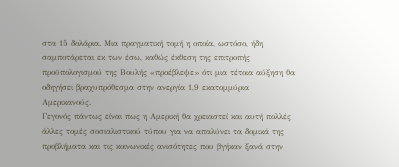στα 15 δολάρια. Μια πραγματική τομή η οποία, ωστόσο, ήδη σαμποτάρεται εκ των έσω, καθώς έκθεση της επιτροπής προϋπολογισμού της Βουλής «προέβλεψε» ότι μια τέτοια αύξηση θα οδηγήσει βραχυπρόθεσμα στην ανεργία 1,9 εκατομμύρια Αμερικανούς.
Γεγονός πάντως είναι πως η Αμερική θα χρειαστεί και αυτή πολλές άλλες τομές σοσιαλιστικού τύπου για να απαλύνει τα δομικά της προβλήματα και τις κοινωνικές ανισότητες που βγήκαν ξανά στην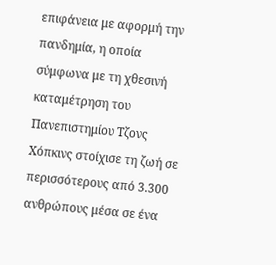επιφάνεια με αφορμή την πανδημία, η οποία σύμφωνα με τη χθεσινή καταμέτρηση του Πανεπιστημίου Τζονς Χόπκινς στοίχισε τη ζωή σε περισσότερους από 3.300 ανθρώπους μέσα σε ένα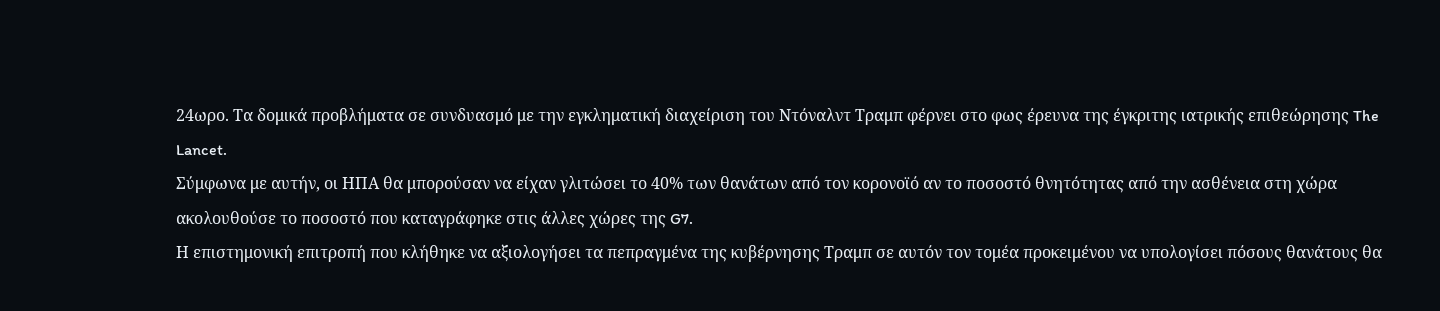24ωρο. Τα δομικά προβλήματα σε συνδυασμό με την εγκληματική διαχείριση του Ντόναλντ Τραμπ φέρνει στο φως έρευνα της έγκριτης ιατρικής επιθεώρησης The Lancet.
Σύμφωνα με αυτήν, οι ΗΠΑ θα μπορούσαν να είχαν γλιτώσει το 40% των θανάτων από τον κορονοϊό αν το ποσοστό θνητότητας από την ασθένεια στη χώρα ακολουθούσε το ποσοστό που καταγράφηκε στις άλλες χώρες της G7.
Η επιστημονική επιτροπή που κλήθηκε να αξιολογήσει τα πεπραγμένα της κυβέρνησης Τραμπ σε αυτόν τον τομέα προκειμένου να υπολογίσει πόσους θανάτους θα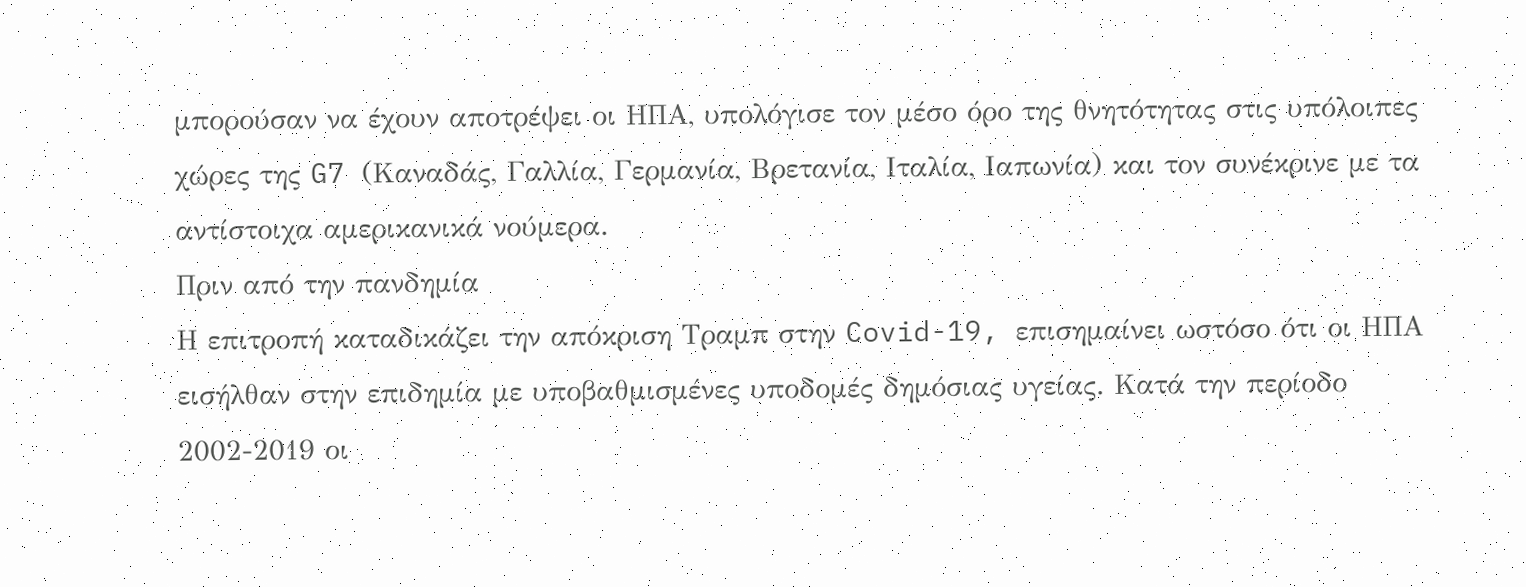μπορούσαν να έχουν αποτρέψει οι ΗΠΑ, υπολόγισε τον μέσο όρο της θνητότητας στις υπόλοιπες χώρες της G7 (Καναδάς, Γαλλία, Γερμανία, Βρετανία, Ιταλία, Ιαπωνία) και τον συνέκρινε με τα αντίστοιχα αμερικανικά νούμερα.
Πριν από την πανδημία
Η επιτροπή καταδικάζει την απόκριση Τραμπ στην Covid-19, επισημαίνει ωστόσο ότι οι ΗΠΑ εισήλθαν στην επιδημία με υποβαθμισμένες υποδομές δημόσιας υγείας. Κατά την περίοδο 2002-2019 οι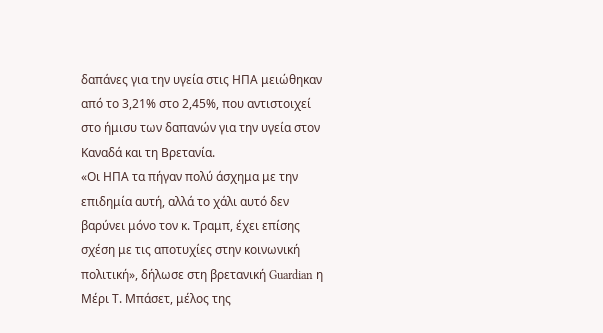δαπάνες για την υγεία στις ΗΠΑ μειώθηκαν από το 3,21% στο 2,45%, που αντιστοιχεί στο ήμισυ των δαπανών για την υγεία στον Καναδά και τη Βρετανία.
«Οι ΗΠΑ τα πήγαν πολύ άσχημα με την επιδημία αυτή, αλλά το χάλι αυτό δεν βαρύνει μόνο τον κ. Τραμπ, έχει επίσης σχέση με τις αποτυχίες στην κοινωνική πολιτική», δήλωσε στη βρετανική Guardian η Μέρι Τ. Μπάσετ, μέλος της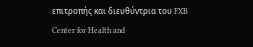επιτροπής και διευθύντρια του FXB Center for Health and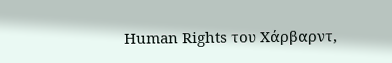Human Rights του Χάρβαρντ,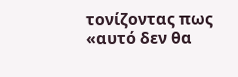τονίζοντας πως «αυτό δεν θα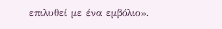επιλυθεί με ένα εμβόλιο».